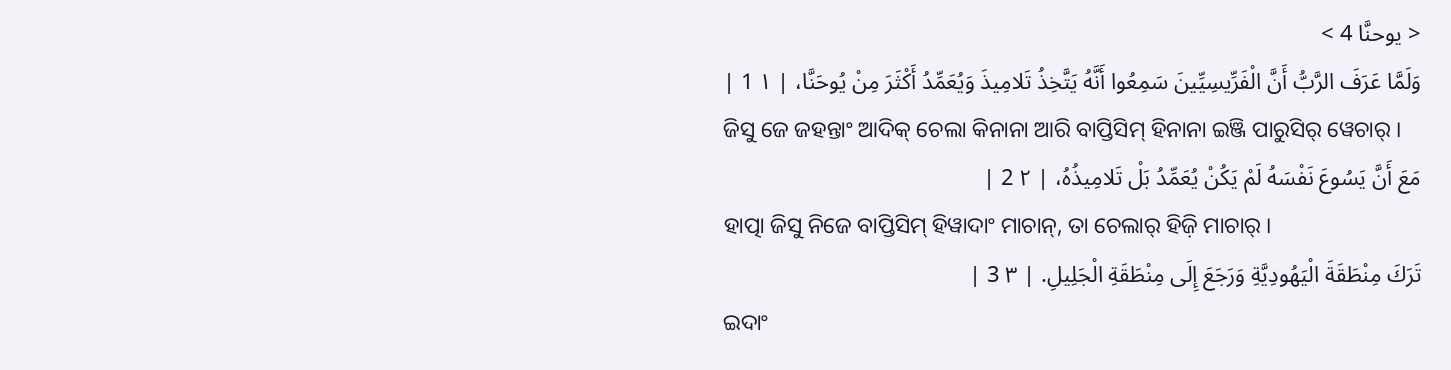< يوحنَّا 4 >
وَلَمَّا عَرَفَ الرَّبُّ أَنَّ الْفَرِّيسِيِّينَ سَمِعُوا أَنَّهُ يَتَّخِذُ تَلامِيذَ وَيُعَمِّدُ أَكْثَرَ مِنْ يُوحَنَّا، | ١ 1 |
ଜିସୁ ଜେ ଜହନ୍ତାଂ ଆଦିକ୍ ଚେଲା କିନାନା ଆରି ବାପ୍ତିସିମ୍ ହିନାନା ଇଞ୍ଜି ପାରୁସିର୍ ୱେଚାର୍ ।
مَعَ أَنَّ يَسُوعَ نَفْسَهُ لَمْ يَكُنْ يُعَمِّدُ بَلْ تَلامِيذُهُ، | ٢ 2 |
ହାତ୍ପା ଜିସୁ ନିଜେ ବାପ୍ତିସିମ୍ ହିୱାଦାଂ ମାଚାନ୍, ତା ଚେଲାର୍ ହିଜ଼ି ମାଚାର୍ ।
تَرَكَ مِنْطَقَةَ الْيَهُودِيَّةِ وَرَجَعَ إِلَى مِنْطَقَةِ الْجَلِيلِ. | ٣ 3 |
ଇଦାଂ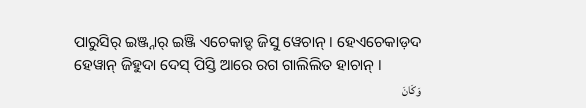ପାରୁସିର୍ ଇଞ୍ଜ୍ନାର୍ ଇଞ୍ଜି ଏଚେକାଡ଼୍ଦ ଜିସୁ ୱେଚାନ୍ । ହେଏଚେକାଡ଼ଦ ହେୱାନ୍ ଜିହୁଦା ଦେସ୍ ପିସ୍ତି ଆରେ ରଗ ଗାଲିଲିତ ହାଚାନ୍ ।
وَكَانَ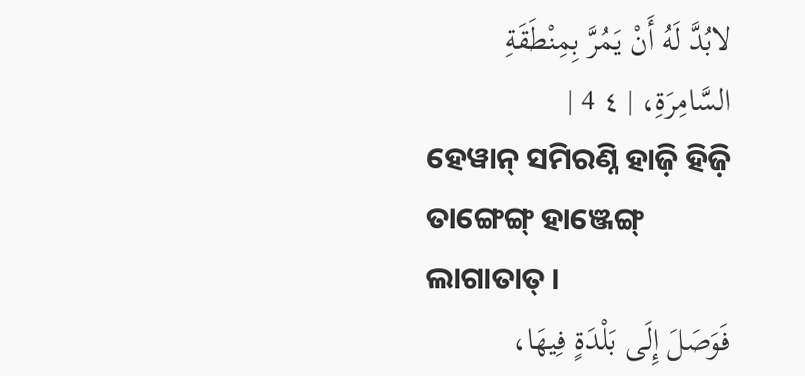لابُدَّ لَهُ أَنْ يَمُرَّ بِمِنْطَقَةِ السَّامِرَةِ، | ٤ 4 |
ହେୱାନ୍ ସମିରଣ୍ନି ହାଜ଼ି ହିଜ଼ି ତାଙ୍ଗେଙ୍ଗ୍ ହାଞ୍ଜେଙ୍ଗ୍ ଲାଗାତାତ୍ ।
فَوَصَلَ إِلَى بَلْدَةٍ فِيهَا،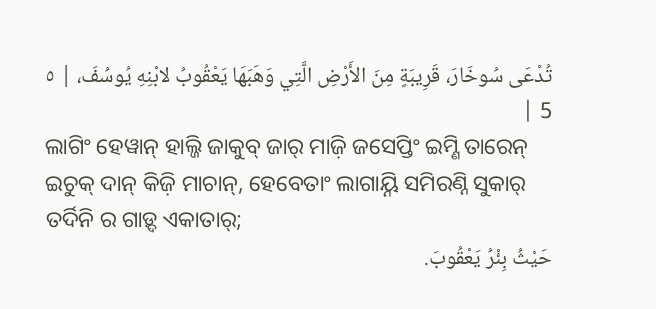تُدْعَى سُوخَارَ، قَرِيبَةٍ مِنَ الأَرْضِ الَّتِي وَهَبَهَا يَعْقُوبُ لابْنِهِ يُوسُفَ، | ٥ 5 |
ଲାଗିଂ ହେୱାନ୍ ହାଲ୍ଜି ଜାକୁବ୍ ଜାର୍ ମାଜ଼ି ଜସେପ୍ତିଂ ଇମ୍ଣି ତାରେନ୍ ଇଚୁକ୍ ଦାନ୍ କିଜ଼ି ମାଚାନ୍, ହେବେତାଂ ଲାଗାୟ୍ନି ସମିରଣ୍ନି ସୁକାର୍ ତର୍ଦିନି ର ଗାଡ଼୍ଦ ଏକାତାର୍;
حَيْثُ بِئْرُ يَعْقُوبَ.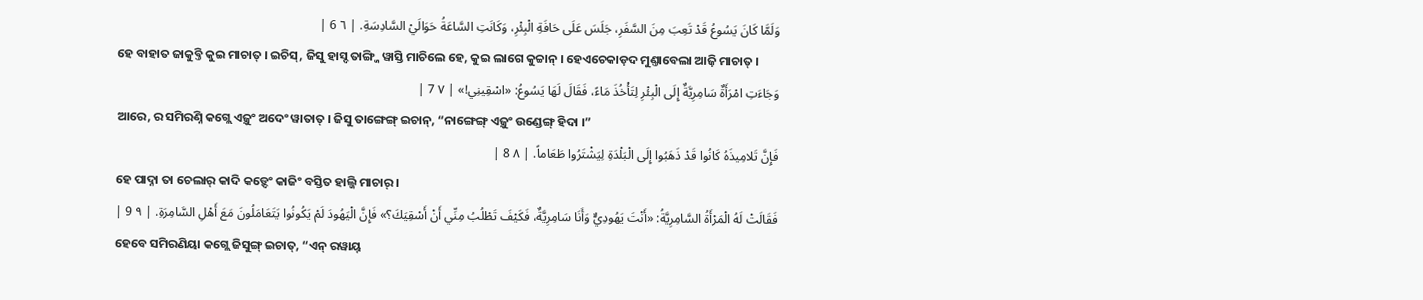وَلَمَّا كَانَ يَسُوعُ قَدْ تَعِبَ مِنَ السَّفَرِ، جَلَسَ عَلَى حَافَةِ الْبِئْرِ، وَكَانَتِ السَّاعَةُ حَوَالَيْ السَّادِسَةِ. | ٦ 6 |
ହେ ବାହାତ ଜାକୁବ୍ତି କୁଇ ମାଚାତ୍ । ଇଚିସ୍, ଜିସୁ ହାସ୍ଦ ତାଙ୍ଗ୍ଜି ୱାସ୍ତି ମାଚିଲେ ହେ, କୁଇ ଲାଗେ କୁଚ୍ଚାନ୍ । ହେଏଚେକାଡ଼ଦ ମୁଣ୍ତାବେଲା ଆଜ଼ି ମାଚାତ୍ ।
وَجَاءَتِ امْرَأَةٌ سَامِرِيَّةٌ إِلَى الْبِئْرِ لِتَأْخُذَ مَاءً، فَقَالَ لَهَا يَسُوعُ: «اسْقِينِي!» | ٧ 7 |
ଆରେ, ର ସମିରଣ୍ନି କଗ୍ଲେ ଏଜ଼ୁଂ ଅଦେଂ ୱାତାତ୍ । ଜିସୁ ତାଙ୍ଗେଙ୍ଗ୍ ଇଚାନ୍, “ନାଙ୍ଗେଙ୍ଗ୍ ଏଜ଼ୁଂ ଉଣ୍ଡେଙ୍ଗ୍ ହିଦା ।”
فَإِنَّ تَلامِيذَهُ كَانُوا قَدْ ذَهَبُوا إِلَى الْبَلْدَةِ لِيَشْتَرُوا طَعَاماً. | ٨ 8 |
ହେ ପାଦ୍ନା ତା ଚେଲାର୍ କାଦି କଡ଼୍ଦେଂ କାଜିଂ ବସ୍ତିତ ହାଲ୍ଜି ମାଚାର୍ ।
فَقَالَتْ لَهُ الْمَرْأَةُ السَّامِرِيَّةُ: «أَنْتَ يَهُودِيٌّ وَأَنَا سَامِرِيَّةٌ، فَكَيْفَ تَطْلُبُ مِنِّي أَنْ أَسْقِيَكَ؟» فَإِنَّ الْيَهُودَ لَمْ يَكُونُوا يَتَعَامَلُونَ مَعَ أَهْلِ السَّامِرَةِ. | ٩ 9 |
ହେବେ ସମିରଣିୟା କଗ୍ଲେ ଜିସୁଙ୍ଗ୍ ଇଚାତ୍, “ଏନ୍ ରୱାୟ୍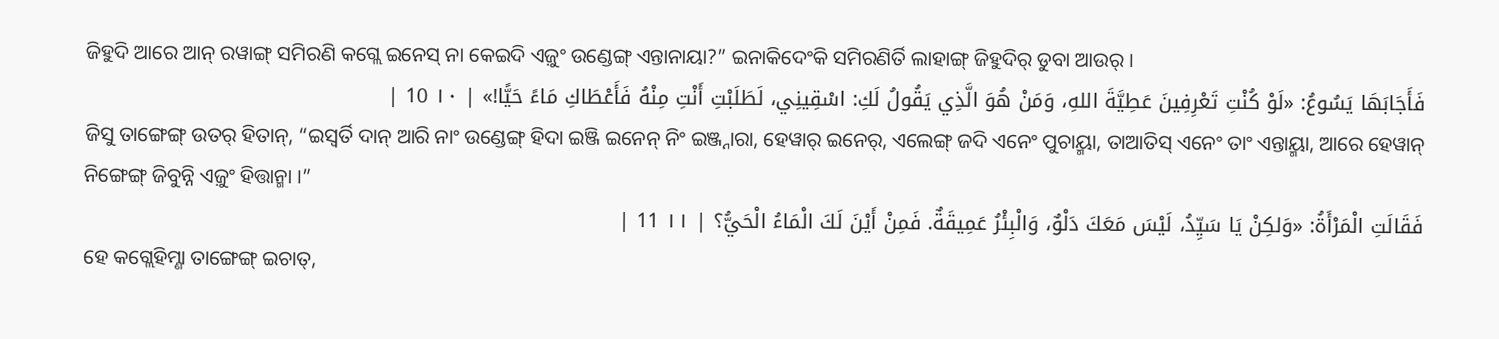ଜିହୁଦି ଆରେ ଆନ୍ ରୱାଙ୍ଗ୍ ସମିରଣି କଗ୍ଲେ ଇନେସ୍ ନା କେଇଦି ଏଜ଼ୁଂ ଉଣ୍ଡେଙ୍ଗ୍ ଏନ୍ତାନାୟା?” ଇନାକିଦେଂକି ସମିରଣିର୍ତି ଲାହାଙ୍ଗ୍ ଜିହୁଦିର୍ ଡୁବା ଆଉର୍ ।
فَأَجَابَهَا يَسُوعُ: «لَوْ كُنْتِ تَعْرِفِينَ عَطِيَّةَ اللهِ، وَمَنْ هُوَ الَّذِي يَقُولُ لَكِ: اسْقِينِي، لَطَلَبْتِ أَنْتِ مِنْهُ فَأَعْطَاكِ مَاءً حَيًّا!» | ١٠ 10 |
ଜିସୁ ତାଙ୍ଗେଙ୍ଗ୍ ଉତର୍ ହିତାନ୍, “ଇସ୍ୱର୍ତି ଦାନ୍ ଆରି ନାଂ ଉଣ୍ଡେଙ୍ଗ୍ ହିଦା ଇଞ୍ଜି ଇନେନ୍ ନିଂ ଇଞ୍ଜ୍ନାରା, ହେୱାର୍ ଇନେର୍, ଏଲେଙ୍ଗ୍ ଜଦି ଏନେଂ ପୁଚାୟ୍ମା, ତାଆତିସ୍ ଏନେଂ ତାଂ ଏନ୍ତାୟ୍ମା, ଆରେ ହେୱାନ୍ ନିଙ୍ଗେଙ୍ଗ୍ ଜିବୁନ୍ନି ଏଜ଼ୁଂ ହିତ୍ତାନ୍ମା ।”
فَقَالَتِ الْمَرْأَةُ: «وَلكِنْ يَا سَيِّدُ، لَيْسَ مَعَكَ دَلْوٌ، وَالْبِئْرُ عَمِيقَةٌ. فَمِنْ أَيْنَ لَكَ الْمَاءُ الْحَيُّ؟ | ١١ 11 |
ହେ କଗ୍ଲେହିମ୍ଣା ତାଙ୍ଗେଙ୍ଗ୍ ଇଚାତ୍,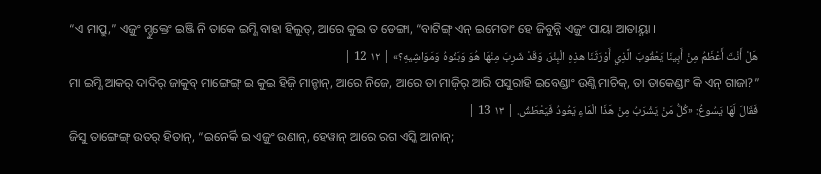“ଏ ମାପ୍ରୁ,” ଏଜ଼ୁଂ ମ୍ଡୁକ୍ତେଂ ଇଞ୍ଜି ନି ତାକେ ଇମ୍ଣି ବାହା ହିଲୁତ୍, ଆରେ କୁଇ ତ ଡେଙ୍ଗା, “ବାଟିଙ୍ଗ୍ ଏନ୍ ଇମେତାଂ ହେ ଜିବୁନ୍ନି ଏଜ଼ୁଂ ପାୟା ଆତାୟ୍ନା ।
هَلْ أَنْتَ أَعْظَمُ مِنْ أَبِينَا يَعْقُوبَ الَّذِي أَوْرَثَنَا هذِهِ الْبِئْرَ، وَقَدْ شَرِبَ مِنْهَا هُوَ وَبَنُوهُ وَمَوَاشِيهِ؟» | ١٢ 12 |
ମା ଇମ୍ଣି ଆକର୍ ଦାଦିର୍ ଜାକୁବ୍ ମାଙ୍ଗେଙ୍ଗ୍ ଇ କୁଇ ହିଜ଼ି ମାନ୍ଚାନ୍, ଆରେ ନିଜେ, ଆରେ ତା ମାଜ଼ିର୍ ଆରି ପସୁରାହି ଇବେଣ୍ଡାଂ ଉଣ୍ଜି ମାଚିକ୍, ତା ତାକେଣ୍ଡାଂ କି ଏନ୍ ଗାଜା?”
فَقَالَ لَهَا يَسُوعُ: «كُلُّ مَنْ يَشْرَبُ مِنْ هَذَا الْمَاءِ يَعُودُ فَيَعْطَشُ. | ١٣ 13 |
ଜିସୁ ତାଙ୍ଗେଙ୍ଗ୍ ଉତର୍ ହିତାନ୍, “ଇନେର୍କି ଇ ଏଜ଼ୁଂ ଉଣାନ୍, ହେୱାନ୍ ଆରେ ରଗ ଏସ୍କି ଆନାନ୍;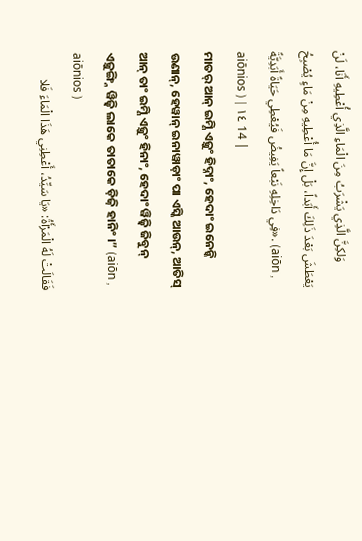وَلكِنَّ الَّذِي يَشْرَبُ مِنَ الْمَاءِ الَّذِي أُعْطِيهِ أَنَا، لَنْ يَعْطَشَ بَعْدَ ذَلِكَ أَبَداً، بَلْ إِنَّ مَا أُعْطِيهِ مِنْ مَاءٍ يُصْبِحُ فِي دَاخِلِهِ نَبْعاً يَفِيضُ فَيُعْطِي حَيَاةً أَبَدِيَّةً». (aiōn , aiōnios ) | ١٤ 14 |
ମାତର୍ ଆନ୍ ଇମ୍ଣି ଏଜ଼ୁଂ ହିଦ୍ନାଂ, ହେଦାଂ ଇନେନ୍କି ଉଣାନ୍, ହେୱାନ୍ ଇନାୱାଡ଼ାଂ ପା ଏସ୍କି ଆଉନ୍, ଆତିସ୍ ଆନ୍ ତାଂ ଇମ୍ଣି ଏଜ଼ୁଂ ହିନାଂ, ହେଦାଂ ୱିଜ଼୍ୱି ଜିବୁନ୍ ଏଜ଼ୁଙ୍ଗ୍ନି ୱିଜ଼୍ୱି ଲାକେ ତାତାକେ ଡ଼ିଜ଼ି ହାନିଂ ।” (aiōn , aiōnios )
فَقَالَتْ لَهُ الْمَرْأَةُ: «يَا سَيِّدُ، أَعْطِنِي هَذَا الْمَاءَ فَلا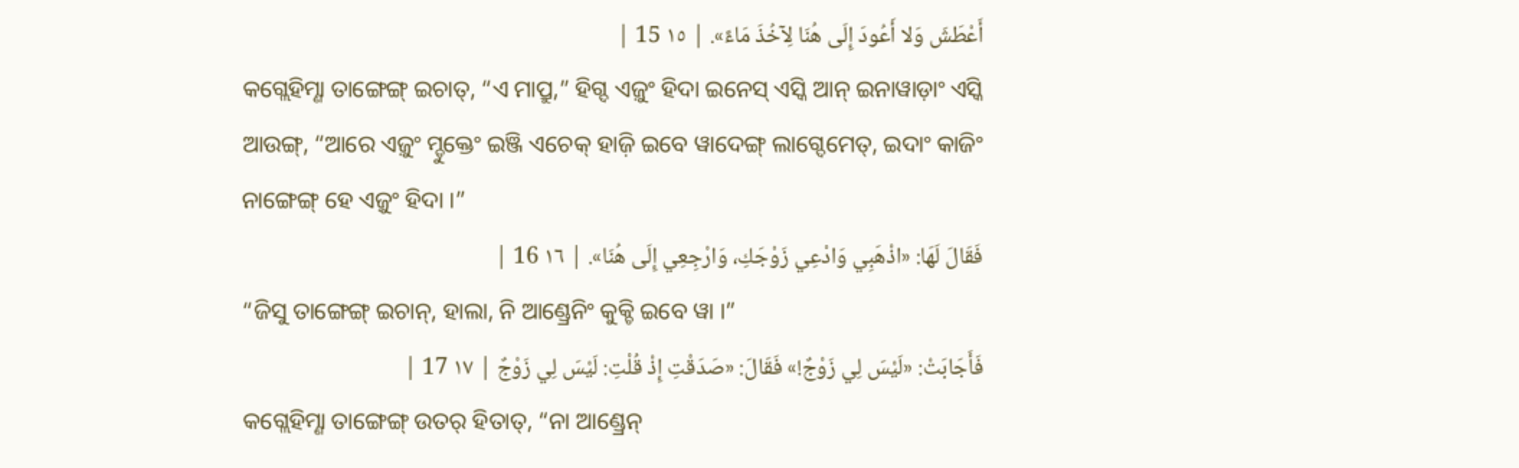أَعْطَشَ وَلا أَعُودَ إِلَى هُنَا لِآخُذَ مَاءً». | ١٥ 15 |
କଗ୍ଲେହିମ୍ଣା ତାଙ୍ଗେଙ୍ଗ୍ ଇଚାତ୍, “ଏ ମାପ୍ରୁ,” ହିଗ୍ଦ ଏଜ଼ୁଂ ହିଦା ଇନେସ୍ ଏସ୍କି ଆନ୍ ଇନାୱାଡ଼ାଂ ଏସ୍କି ଆଉଙ୍ଗ୍, “ଆରେ ଏଜ଼ୁଂ ମ୍ଡୁକ୍ତେଂ ଇଞ୍ଜି ଏଚେକ୍ ହାଜ଼ି ଇବେ ୱାଦେଙ୍ଗ୍ ଲାଗ୍ଦେମେତ୍, ଇଦାଂ କାଜିଂ ନାଙ୍ଗେଙ୍ଗ୍ ହେ ଏଜ଼ୁଂ ହିଦା ।”
فَقَالَ لَهَا: «اذْهَبِي وَادْعِي زَوْجَكِ، وَارْجِعِي إِلَى هُنَا». | ١٦ 16 |
“ଜିସୁ ତାଙ୍ଗେଙ୍ଗ୍ ଇଚାନ୍, ହାଲା, ନି ଆଣ୍ଡ୍ରେନିଂ କୁକ୍ଚି ଇବେ ୱା ।”
فَأَجَابَتْ: «لَيْسَ لِي زَوْجٌ!» فَقَالَ: «صَدَقْتِ إِذْ قُلْتِ: لَيْسَ لِي زَوْجٌ | ١٧ 17 |
କଗ୍ଲେହିମ୍ଣା ତାଙ୍ଗେଙ୍ଗ୍ ଉତର୍ ହିତାତ୍, “ନା ଆଣ୍ଡ୍ରେନ୍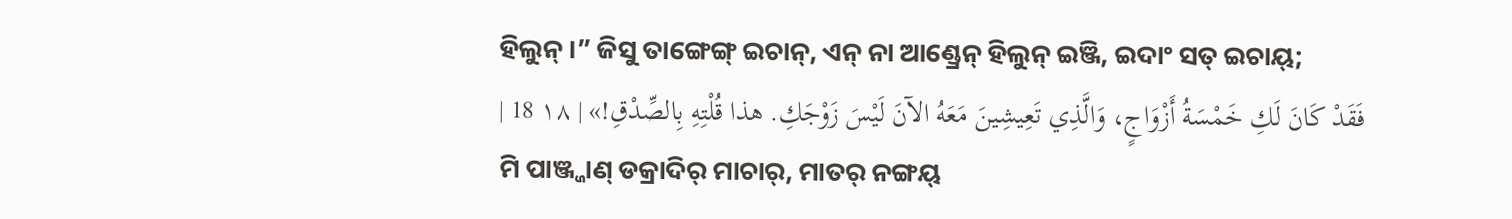ହିଲୁନ୍ ।” ଜିସୁ ତାଙ୍ଗେଙ୍ଗ୍ ଇଚାନ୍, ଏନ୍ ନା ଆଣ୍ଡ୍ରେନ୍ ହିଲୁନ୍ ଇଞ୍ଜି, ଇଦାଂ ସତ୍ ଇଚାୟ୍;
فَقَدْ كَانَ لَكِ خَمْسَةُ أَزْوَاجٍ، وَالَّذِي تَعِيشِينَ مَعَهُ الآنَ لَيْسَ زَوْجَكِ. هذا قُلْتِهِ بِالصِّدْقِ!» | ١٨ 18 |
ମି ପାଞ୍ଜ୍ଜାଣ୍ ଡକ୍ରାଦିର୍ ମାଚାର୍, ମାତର୍ ନଙ୍ଗୟ୍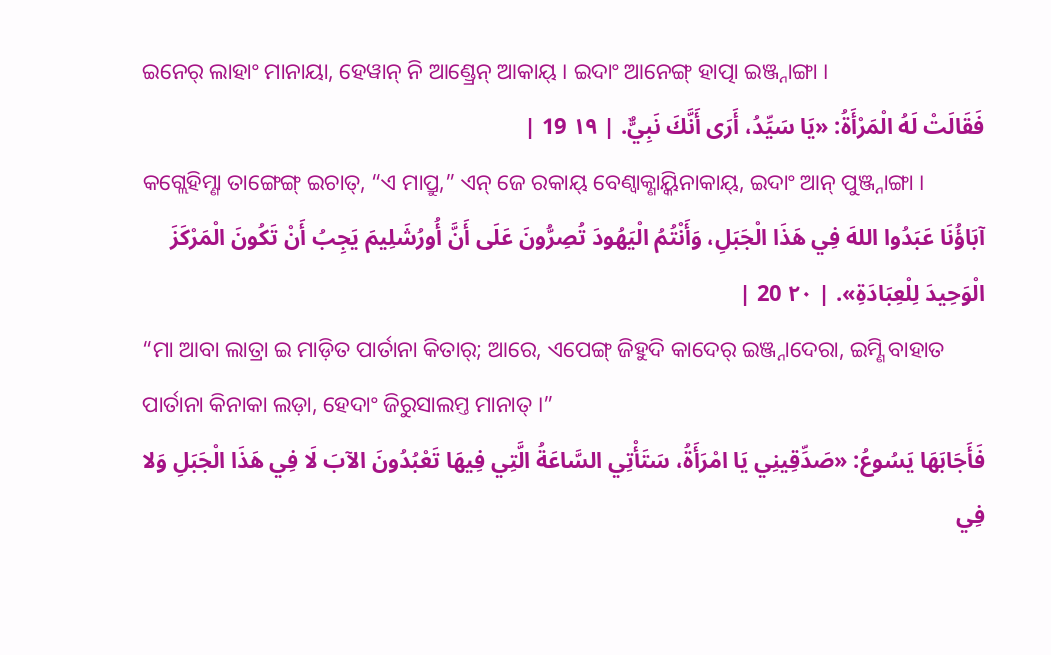ଇନେର୍ ଲାହାଂ ମାନାୟା, ହେୱାନ୍ ନି ଆଣ୍ଡ୍ରେନ୍ ଆକାୟ୍ । ଇଦାଂ ଆନେଙ୍ଗ୍ ହାତ୍ପା ଇଞ୍ଜ୍ନାଙ୍ଗା ।
فَقَالَتْ لَهُ الْمَرْأَةُ: «يَا سَيِّدُ، أَرَى أَنَّكَ نَبِيٌّ. | ١٩ 19 |
କଗ୍ଲେହିମ୍ଣା ତାଙ୍ଗେଙ୍ଗ୍ ଇଚାତ୍, “ଏ ମାପ୍ରୁ,” ଏନ୍ ଜେ ରକାୟ୍ ବେଣ୍ବାକ୍ଣାୟ୍କିନାକାୟ୍, ଇଦାଂ ଆନ୍ ପୁଞ୍ଜ୍ନାଙ୍ଗା ।
آبَاؤُنَا عَبَدُوا اللهَ فِي هَذَا الْجَبَلِ، وَأَنْتُمُ الْيَهُودَ تُصِرُّونَ عَلَى أَنَّ أُورُشَلِيمَ يَجِبُ أَنْ تَكُونَ الْمَرْكَزَ الْوَحِيدَ لِلْعِبَادَةِ». | ٢٠ 20 |
“ମା ଆବା ଲାତ୍ରା ଇ ମାଡ଼ିତ ପାର୍ତାନା କିତାର୍; ଆରେ, ଏପେଙ୍ଗ୍ ଜିହୁଦି କାଦେର୍ ଇଞ୍ଜ୍ନାଦେରା, ଇମ୍ଣି ବାହାତ ପାର୍ତାନା କିନାକା ଲଡ଼ା, ହେଦାଂ ଜିରୁସାଲମ୍ତ ମାନାତ୍ ।”
فَأَجَابَهَا يَسُوعُ: «صَدِّقِينِي يَا امْرَأَةُ، سَتَأْتِي السَّاعَةُ الَّتِي فِيهَا تَعْبُدُونَ الآبَ لَا فِي هَذَا الْجَبَلِ وَلا فِي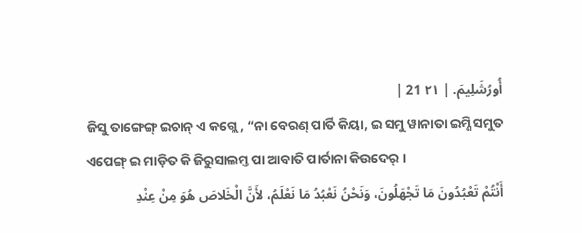أُورُشَلِيمَ. | ٢١ 21 |
ଜିସୁ ତାଙ୍ଗେଙ୍ଗ୍ ଇଚାନ୍ ଏ କଗ୍ଲେ, “ନା ବେରଣ୍ ପାର୍ତି କିୟା, ଇ ସମୁ ୱାନାତା ଇମ୍ଣି ସମୁତ ଏପେଙ୍ଗ୍ ଇ ମାଡ଼ିତ କି ଜିରୁସାଲମ୍ତ ପା ଆବାତି ପାର୍ତାନା କିଉଦେର୍ ।
أَنْتُمْ تَعْبُدُونَ مَا تَجْهَلُونَ، وَنَحْنُ نَعْبُدُ مَا نَعْلَمُ، لأَنَّ الْخَلاصَ هُوَ مِنْ عِنْدِ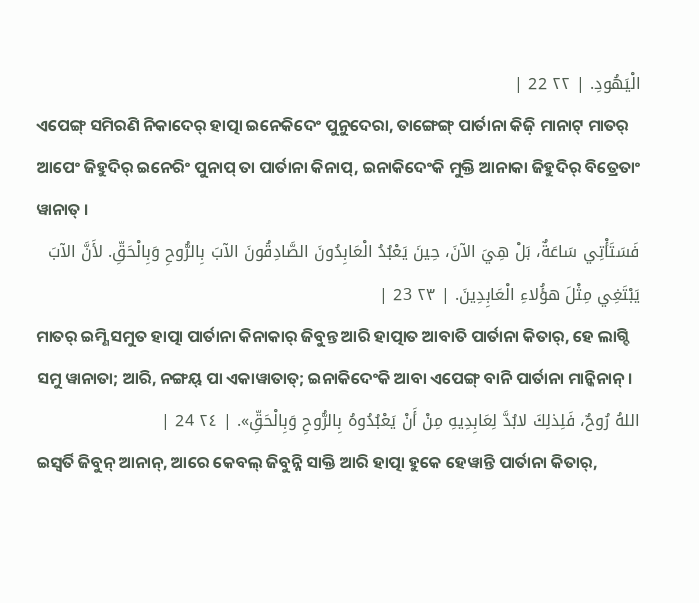الْيَهُودِ. | ٢٢ 22 |
ଏପେଙ୍ଗ୍ ସମିରଣି ନିକାଦେର୍ ହାତ୍ପା ଇନେକିଦେଂ ପୁନୁଦେରା, ତାଙ୍ଗେଙ୍ଗ୍ ପାର୍ତାନା କିଜ଼ି ମାନାଟ୍ ମାତର୍ ଆପେଂ ଜିହୁଦିର୍ ଇନେରିଂ ପୁନାପ୍ ତା ପାର୍ତାନା କିନାପ୍, ଇନାକିଦେଂକି ମୁକ୍ତି ଆନାକା ଜିହୁଦିର୍ ବିତ୍ରେତାଂ ୱାନାତ୍ ।
فَسَتَأْتِي سَاعَةٌ، بَلْ هِيَ الآنَ، حِينَ يَعْبُدُ الْعَابِدُونَ الصَّادِقُونَ الآبَ بِالرُّوحِ وَبِالْحَقِّ. لأَنَّ الآبَ يَبْتَغِي مِثْلَ هؤُلاءِ الْعَابِدِينَ. | ٢٣ 23 |
ମାତର୍ ଇମ୍ଣି ସମୁତ ହାତ୍ପା ପାର୍ତାନା କିନାକାର୍ ଜିବୁନ୍ତ ଆରି ହାତ୍ପାତ ଆବାତି ପାର୍ତାନା କିତାର୍, ହେ ଲାଗ୍ଦି ସମୁ ୱାନାତା; ଆରି, ନଙ୍ଗୟ୍ ପା ଏକାୱାତାତ୍; ଇନାକିଦେଂକି ଆବା ଏପେଙ୍ଗ୍ ବାନି ପାର୍ତାନା ମାନ୍କିନାନ୍ ।
اللهُ رُوحٌ، فَلِذلِكَ لابُدَّ لِعَابِدِيهِ مِنْ أَنْ يَعْبُدُوهُ بِالرُّوحِ وَبِالْحَقِّ». | ٢٤ 24 |
ଇସ୍ୱର୍ତି ଜିବୁନ୍ ଆନାନ୍, ଆରେ କେବଲ୍ ଜିବୁନ୍ନି ସାକ୍ତି ଆରି ହାତ୍ପା ହୁକେ ହେୱାନ୍ତି ପାର୍ତାନା କିତାର୍,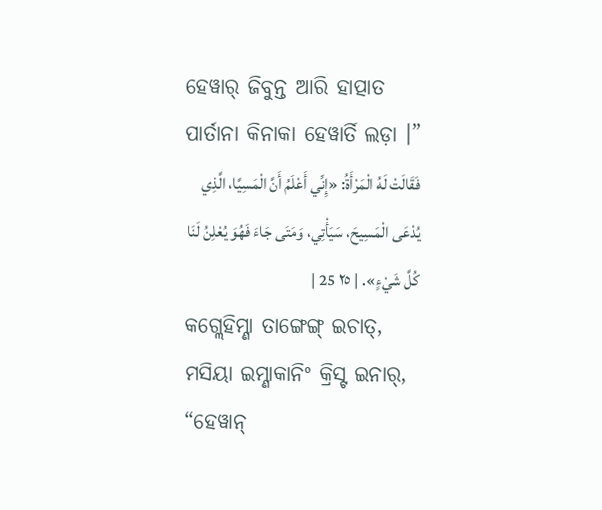ହେୱାର୍ ଜିବୁନ୍ତ ଆରି ହାତ୍ପାତ ପାର୍ତାନା କିନାକା ହେୱାର୍ତି ଲଡ଼ା ।”
فَقَالَتْ لَهُ الْمَرْأَةُ: «إِنِّي أَعْلَمُ أَنَّ الْمَسِيَّا، الَّذِي يُدْعَى الْمَسِيحَ، سَيَأْتِي، وَمَتَى جَاءَ فَهُوَ يُعْلِنُ لَنَا كُلَّ شَيْءٍ». | ٢٥ 25 |
କଗ୍ଲେହିମ୍ଣା ତାଙ୍ଗେଙ୍ଗ୍ ଇଚାତ୍, ମସିୟା ଇମ୍ଣାକାନିଂ କ୍ରିସ୍ଟ ଇନାର୍, “ହେୱାନ୍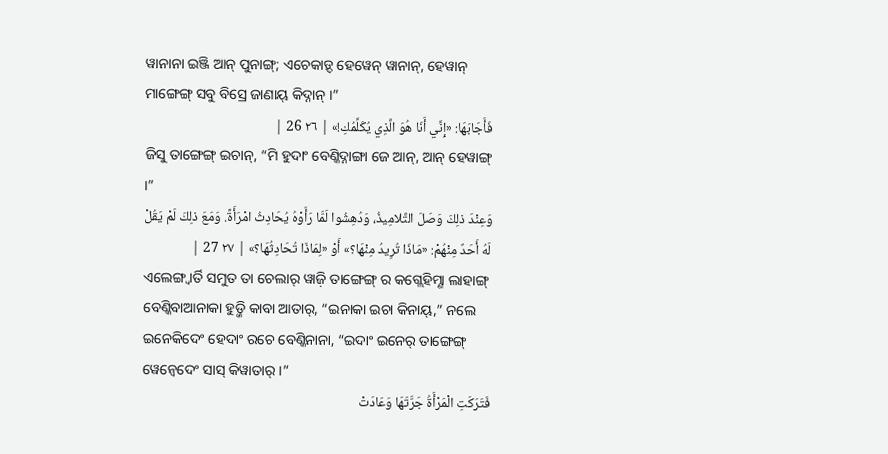ୱାନାନା ଇଞ୍ଜି ଆନ୍ ପୁନାଙ୍ଗ୍; ଏଚେକାଡ଼୍ଦ ହେୱେନ୍ ୱାନାନ୍, ହେୱାନ୍ ମାଙ୍ଗେଙ୍ଗ୍ ସବୁ ବିସ୍ରେ ଜାଣାୟ୍ କିଦ୍ନାନ୍ ।”
فَأَجَابَهَا: «إِنِّي أَنَا هُوَ الَّذِي يُكَلِّمُكِ!» | ٢٦ 26 |
ଜିସୁ ତାଙ୍ଗେଙ୍ଗ୍ ଇଚାନ୍, “ମି ହୁଦାଂ ବେଣ୍କିଦ୍ନାଙ୍ଗା ଜେ ଆନ୍, ଆନ୍ ହେୱାଙ୍ଗ୍ ।”
وَعِنْدَ ذلِكَ وَصَلَ التَّلامِيذُ، وَدُهِشُوا لَمَّا رَأَوْهُ يُحَادِثُ امْرَأَةً. وَمَعَ ذلِكَ لَمْ يَقُلْ لَهُ أَحَدٌ مِنْهُمْ: «مَاذَا تُرِيدُ مِنْهَا؟» أَوْ «لِمَاذَا تُحَادِثُهَا؟» | ٢٧ 27 |
ଏଲେଙ୍ଗ୍ବାର୍ତି ସମୁତ ତା ଚେଲାର୍ ୱାଜ଼ି ତାଙ୍ଗେଙ୍ଗ୍ ର କଗ୍ଲେହିମ୍ଣା ଲାହାଙ୍ଗ୍ ବେଣ୍କିବାଆନାକା ହୁଡ଼୍ଜି କାବା ଆତାର୍, “ଇନାକା ଇଚା କିନାୟ୍,” ନଲେ ଇନେକିଦେଂ ହେଦାଂ ରଚେ ବେଣ୍କିନାନା, “ଇଦାଂ ଇନେର୍ ତାଙ୍ଗେଙ୍ଗ୍ ୱେନ୍ବେଦେଂ ସାସ୍ କିୱାତାର୍ ।”
فَتَرَكَتِ الْمَرْأَةُ جَرَّتَهَا وَعَادَتْ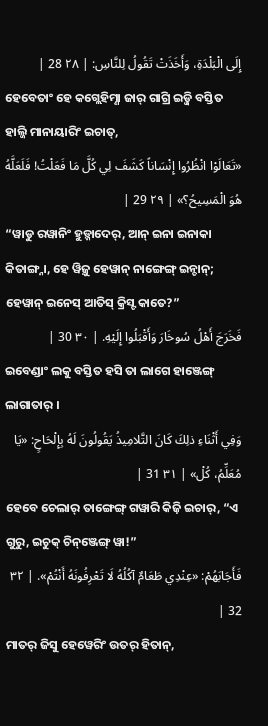إِلَى الْبَلْدَةِ، وَأَخَذَتْ تَقُولُ لِلنَّاسِ: | ٢٨ 28 |
ହେବେତାଂ ହେ କଗ୍ଲେହିମ୍ଣା ଜାର୍ ଗାଗ୍ରି ଇଡ଼୍ଜି ବସ୍ତିତ ହାଲ୍ଜି ମାନାୟାରିଂ ଇଚାତ୍,
«تَعَالَوْا انْظُرُوا إِنْسَاناً كَشَفَ لِي كُلَّ مَا فَعَلْتُ! فَلَعَلَّهُ هُوَ الْمَسِيحُ؟» | ٢٩ 29 |
“ୱାଡୁ ରୱାନିଂ ହୁଡ଼୍ନାଦେର୍, ଆନ୍ ଇନା ଇନାକା କିତାଙ୍ଗ୍ନା, ହେ ୱିଜ଼ୁ ହେୱାନ୍ ନାଙ୍ଗେଙ୍ଗ୍ ଇନ୍ଚାନ୍; ହେୱାନ୍ ଇନେସ୍ ଆତିସ୍ କ୍ରିସ୍ଟ କାତେ?”
فَخَرَجَ أَهْلُ سُوخَارَ وَأَقْبَلُوا إِلَيْهِ. | ٣٠ 30 |
ଇବେଣ୍ଡାଂ ଲକୁ ବସ୍ତିତ ହସି ତା ଲାଗେ ହାଞ୍ଜେଙ୍ଗ୍ ଲାଗାତାର୍ ।
وَفِي أَثْنَاءِ ذلِكَ كَانَ التَّلامِيذُ يَقُولُونَ لَهُ بِإِلْحَاحٍ: «يَا مُعَلِّمُ، كُلْ» | ٣١ 31 |
ହେବେ ଚେଲାର୍ ତାଙ୍ଗେଙ୍ଗ୍ ଗୱାରି କିଜ଼ି ଇଚାର୍, “ଏ ଗୁରୁ, ଇଚୁକ୍ ଚିନ୍ଞ୍ଜେଙ୍ଗ୍ ୱା!”
فَأَجَابَهُمْ: «عِنْدِي طَعَامٌ آكُلُهُ لَا تَعْرِفُونَهُ أَنْتُمْ». | ٣٢ 32 |
ମାତର୍ ଜିସୁ ହେୱେରିଂ ଉତର୍ ହିତାନ୍,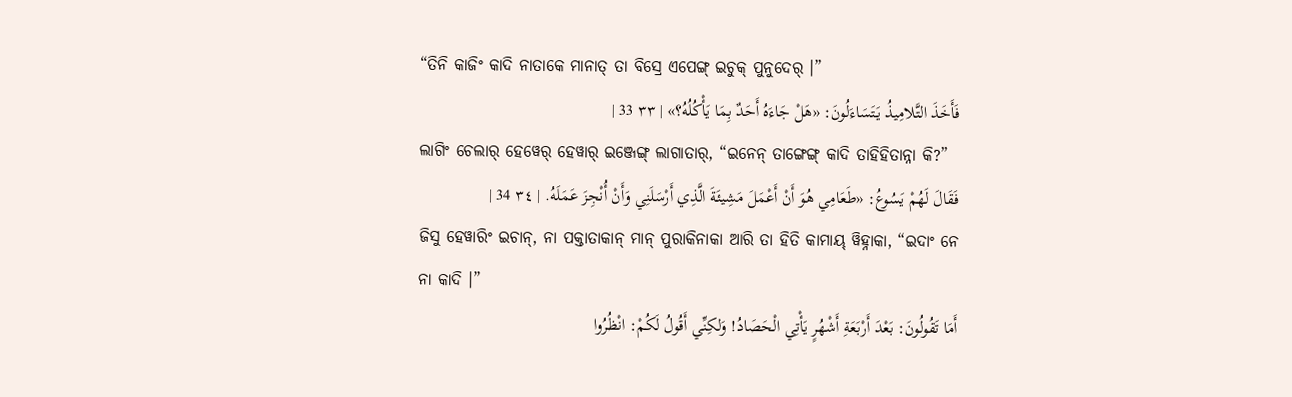“ତିନି କାଜିଂ କାଦି ନାତାକେ ମାନାତ୍ ତା ବିସ୍ରେ ଏପେଙ୍ଗ୍ ଇଚୁକ୍ ପୁନୁଦେର୍ ।”
فَأَخَذَ التَّلامِيذُ يَتَسَاءَلُونَ: «هَلْ جَاءَهُ أَحَدٌ بِمَا يَأْكُلُهُ؟» | ٣٣ 33 |
ଲାଗିଂ ଚେଲାର୍ ହେୱେର୍ ହେୱାର୍ ଇଞ୍ଜେଙ୍ଗ୍ ଲାଗାତାର୍, “ଇନେନ୍ ତାଙ୍ଗେଙ୍ଗ୍ କାଦି ତାହିହିତାନ୍ନା କି?”
فَقَالَ لَهُمْ يَسُوعُ: «طَعَامِي هُوَ أَنْ أَعْمَلَ مَشِيئَةَ الَّذِي أَرْسَلَنِي وَأَنْ أُنْجِزَ عَمَلَهُ. | ٣٤ 34 |
ଜିସୁ ହେୱାରିଂ ଇଚାନ୍, ନା ପକ୍ତାତାକାନ୍ ମାନ୍ ପୁରାକିନାକା ଆରି ତା ହିତି କାମାୟ୍ ୱିହ୍ନାକା, “ଇଦାଂ ନେ ନା କାଦି ।”
أَمَا تَقُولُونَ: بَعْدَ أَرْبَعَةِ أَشْهُرٍ يَأْتِي الْحَصَادُ! وَلكِنِّي أَقُولُ لَكُمْ: انْظُرُوا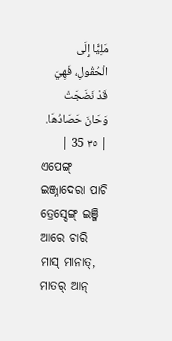مَلِيًّا إِلَى الْحُقُولِ، فَهِيَ قَدْ نَضَجَتْ وَحَانَ حَصَادُهَا. | ٣٥ 35 |
ଏପେଙ୍ଗ୍ ଇଞ୍ଜ୍ନାଦେରା ପାଚି ତ୍ରେସ୍ଦେଙ୍ଗ୍ ଇଞ୍ଜି ଆରେ ଚାରି ମାସ୍ ମାନାତ୍, ମାତର୍ ଆନ୍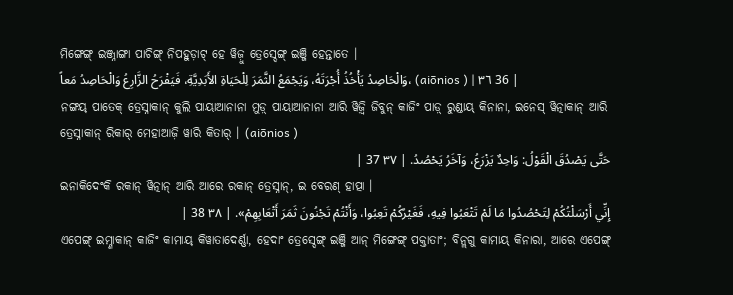ମିଙ୍ଗେଙ୍ଗ୍ ଇଞ୍ଜ୍ନାଙ୍ଗା ପାଚିଙ୍ଗ୍ ନିପହୁଡ଼ାଟ୍ ହେ ୱିଜ଼ୁ ତ୍ରେସ୍ଦେଙ୍ଗ୍ ଇଞ୍ଜି ହେନ୍ତାତେ ।
وَالْحَاصِدُ يَأْخُذُ أُجْرَتَهُ، وَيَجْمَعُ الثَّمَرَ لِلْحَيَاةِ الأَبَدِيَّةِ، فَيَفْرَحُ الزَّارِعُ وَالْحَاصِدُ مَعاً، (aiōnios ) | ٣٦ 36 |
ନଙ୍ଗୟ୍ ପାତେକ୍ ତ୍ରେସ୍ନାକାନ୍ କୁଲି ପାୟାଆନାନା ମୁଡ଼୍ ପାୟାଆନାନା ଆରି ୱିଜ଼୍ୱି ଜିବୁନ୍ କାଜିଂ ପାଡ଼୍ ରୁଣ୍ଡାୟ୍ କିନାନା, ଇନେସ୍ ୱିତ୍ନାକାନ୍ ଆରି ତ୍ରେସ୍ନାକାନ୍ ରିକାର୍ ମେହାଆଜ଼ି ୱାରି କିତାର୍ । (aiōnios )
حَتَّى يَصْدُقَ الْقَوْلُ: وَاحِدٌ يَزْرَعُ، وَآخَرُ يَحْصُدُ. | ٣٧ 37 |
ଇନାକିଦେଂକି ରକାନ୍ ୱିତ୍ନାନ୍ ଆରି ଆରେ ରକାନ୍ ତ୍ରେସ୍ନାନ୍, ଇ ବେରଣ୍ ହାତ୍ପା ।
إِنِّي أَرْسَلْتُكُمْ لِتَحْصُدُوا مَا لَمْ تَتْعَبُوا فِيهِ، فَغَيْرُكُمْ تَعِبُوا، وَأَنْتُمْ تَجْنُونَ ثَمَرَ أَتْعَابِهِمْ». | ٣٨ 38 |
ଏପେଙ୍ଗ୍ ଇମ୍ଣାକାନ୍ କାଜିଂ କାମାୟ୍ କିୱାତାଦେର୍ଣ୍ଣା, ହେଦାଂ ତ୍ରେସ୍ଦେଙ୍ଗ୍ ଇଞ୍ଜି ଆନ୍ ମିଙ୍ଗେଙ୍ଗ୍ ପକ୍ତାତାଂ; ବିନ୍ଲଗୁ କାମାୟ୍ କିନାରା, ଆରେ ଏପେଙ୍ଗ୍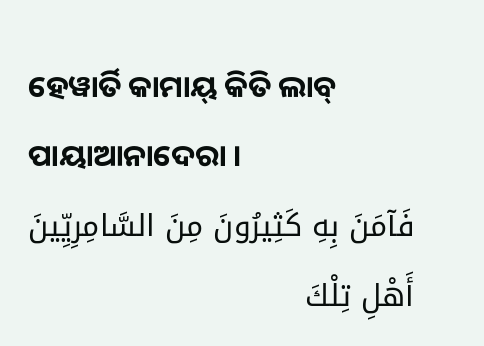ହେୱାର୍ତି କାମାୟ୍ କିତି ଲାବ୍ ପାୟାଆନାଦେରା ।
فَآمَنَ بِهِ كَثِيرُونَ مِنَ السَّامِرِيِّينَ أَهْلِ تِلْكَ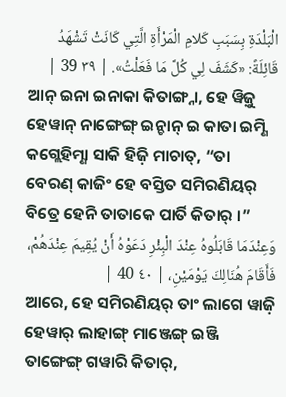الْبَلْدَةِ بِسَبَبِ كَلامِ الْمَرْأَةِ الَّتِي كَانَتْ تَشْهَدُ قَائِلَةً: «كَشَفَ لِي كُلَّ مَا فَعَلْتُ». | ٣٩ 39 |
ଆନ୍ ଇନା ଇନାକା କିତାଙ୍ଗ୍ନା, ହେ ୱିଜ଼ୁ ହେୱାନ୍ ନାଙ୍ଗେଙ୍ଗ୍ ଇନ୍ଚାନ୍ ଇ କାତା ଇମ୍ଣି କଗ୍ଲେହିମ୍ଣା ସାକି ହିଜ଼ି ମାଚାତ୍, “ତା ବେରଣ୍ କାଜିଂ ହେ ବସ୍ତିତ ସମିରଣିୟର୍ ବିତ୍ରେ ହେନି ତାତାକେ ପାର୍ତି କିତାର୍ ।”
وَعِنْدَمَا قَابَلُوهُ عِنْدَ الْبِئْرِ دَعَوْهُ أَنْ يُقِيمَ عِنْدَهُمْ، فَأَقَامَ هُنَالِكَ يَوْمَيْنِ، | ٤٠ 40 |
ଆରେ, ହେ ସମିରଣିୟର୍ ତାଂ ଲାଗେ ୱାଜ଼ି ହେୱାର୍ ଲାହାଙ୍ଗ୍ ମାଞ୍ଜେଙ୍ଗ୍ ଇଞ୍ଜି ତାଙ୍ଗେଙ୍ଗ୍ ଗୱାରି କିତାର୍,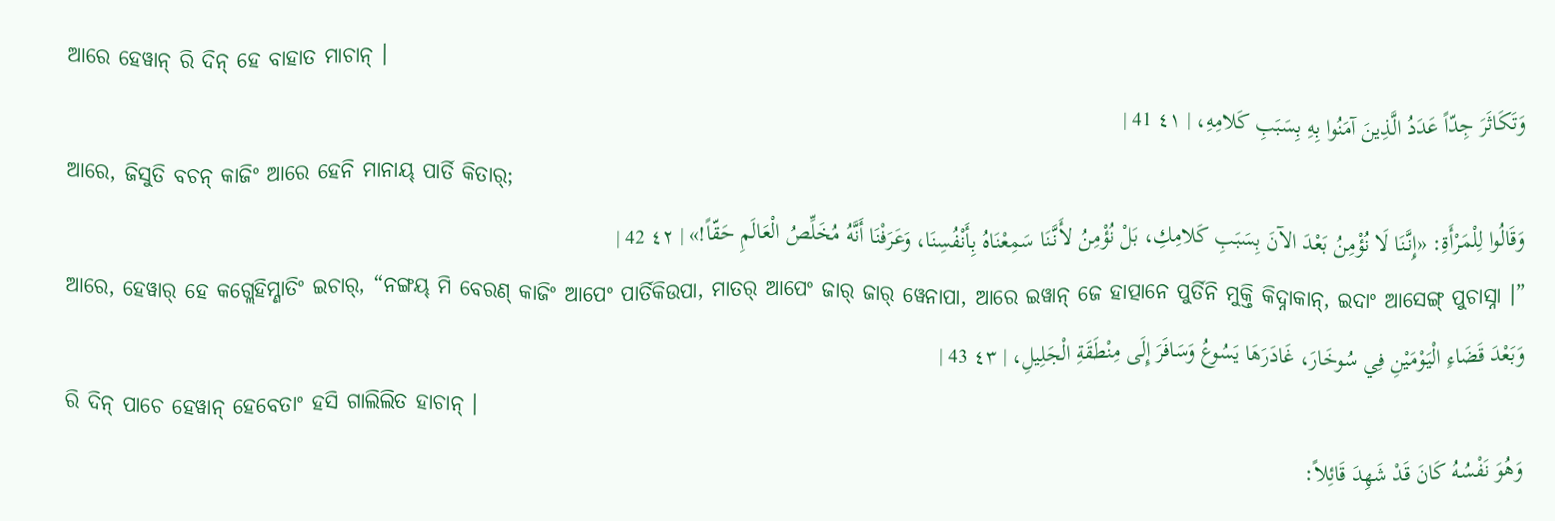ଆରେ ହେୱାନ୍ ରି ଦିନ୍ ହେ ବାହାତ ମାଚାନ୍ ।
وَتَكَاثَرَ جِدّاً عَدَدُ الَّذِينَ آمَنُوا بِهِ بِسَبَبِ كَلامِهِ، | ٤١ 41 |
ଆରେ, ଜିସୁତି ବଚନ୍ କାଜିଂ ଆରେ ହେନି ମାନାୟ୍ ପାର୍ତି କିତାର୍;
وَقَالُوا لِلْمَرْأَةِ: «إِنَّنَا لَا نُؤْمِنُ بَعْدَ الآنَ بِسَبَبِ كَلامِكِ، بَلْ نُؤْمِنُ لأَنَّنَا سَمِعْنَاهُ بِأَنْفُسِنَا، وَعَرَفْنَا أَنَّهُ مُخَلِّصُ الْعَالَمِ حَقّاً!» | ٤٢ 42 |
ଆରେ, ହେୱାର୍ ହେ କଗ୍ଲେହିମ୍ଣାତିଂ ଇଚାର୍, “ନଙ୍ଗୟ୍ ମି ବେରଣ୍ କାଜିଂ ଆପେଂ ପାର୍ତିକିଉପା, ମାତର୍ ଆପେଂ ଜାର୍ ଜାର୍ ୱେନାପା, ଆରେ ଇୱାନ୍ ଜେ ହାତ୍ପାନେ ପୁର୍ତିନି ମୁକ୍ତି କିଦ୍ନାକାନ୍, ଇଦାଂ ଆସେଙ୍ଗ୍ ପୁଚାସ୍ନା ।”
وَبَعْدَ قَضَاءِ الْيَوْمَيْنِ فِي سُوخَارَ، غَادَرَهَا يَسُوعُ وَسَافَرَ إِلَى مِنْطَقَةِ الْجَلِيلِ، | ٤٣ 43 |
ରି ଦିନ୍ ପାଚେ ହେୱାନ୍ ହେବେତାଂ ହସି ଗାଲିଲିତ ହାଚାନ୍ ।
وَهُوَ نَفْسُهُ كَانَ قَدْ شَهِدَ قَائِلاً: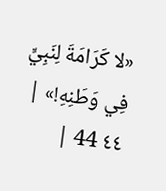«لا كَرَامَةَ لِنَبِيٍّ فِي وَطَنِهِ!» | ٤٤ 44 |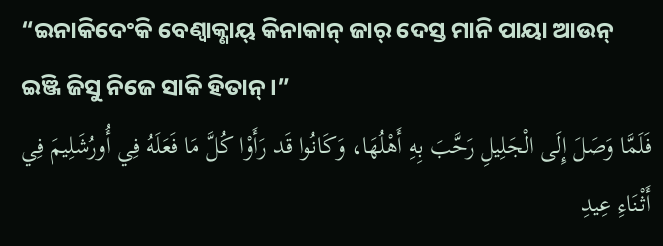“ଇନାକିଦେଂକି ବେଣ୍ବାକ୍ଣାୟ୍ କିନାକାନ୍ ଜାର୍ ଦେସ୍ତ ମାନି ପାୟା ଆଉନ୍ ଇଞ୍ଜି ଜିସୁ ନିଜେ ସାକି ହିତାନ୍ ।”
فَلَمَّا وَصَلَ إِلَى الْجَلِيلِ رَحَّبَ بِهِ أَهْلُهَا، وَكَانُوا قَد رَأَوْا كُلَّ مَا فَعَلَهُ فِي أُورُشَلِيمَ فِي أَثْنَاءِ عِيدِ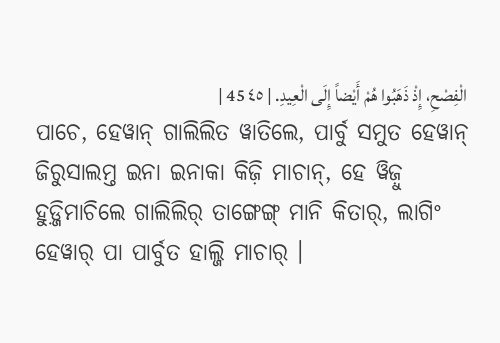الْفِصْحِ، إِذْ ذَهَبُوا هُمْ أَيْضاً إِلَى الْعِيدِ. | ٤٥ 45 |
ପାଚେ, ହେୱାନ୍ ଗାଲିଲିତ ୱାତିଲେ, ପାର୍ବୁ ସମୁତ ହେୱାନ୍ ଜିରୁସାଲମ୍ତ ଇନା ଇନାକା କିଜ଼ି ମାଚାନ୍, ହେ ୱିଜ଼ୁ ହୁଡ଼୍ଜିମାଚିଲେ ଗାଲିଲିର୍ ତାଙ୍ଗେଙ୍ଗ୍ ମାନି କିତାର୍, ଲାଗିଂ ହେୱାର୍ ପା ପାର୍ବୁତ ହାଲ୍ଜି ମାଚାର୍ ।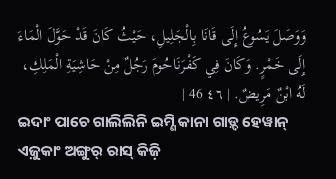وَوَصَلَ يَسُوعُ إِلَى قَانَا بِالْجَلِيلِ، حَيْثُ كَانَ قَدْ حَوَّلَ الْمَاءَ إِلَى خَمْرٍ. وَكَانَ فِي كَفْرَنَاحُومَ رَجُلٌ مِنْ حَاشِيَةِ الْمَلِكِ، لَهُ ابْنٌ مَرِيضٌ. | ٤٦ 46 |
ଇଦାଂ ପାଚେ ଗାଲିଲିନି ଇମ୍ଣି କାନା ଗାଡ଼୍ଦ ହେୱାନ୍ ଏଜ଼ୁକାଂ ଅଙ୍ଗୁର୍ ରାସ୍ କିଜ଼ି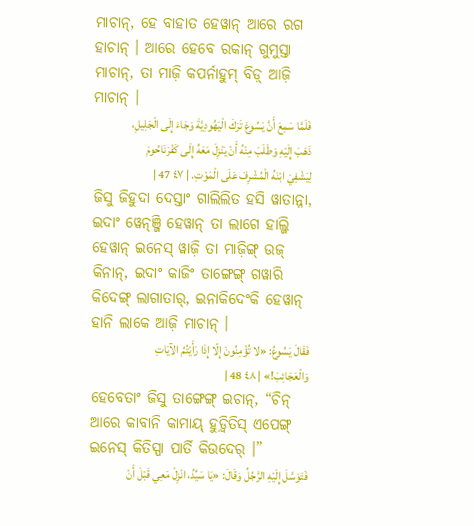ମାଚାନ୍, ହେ ବାହାତ ହେୱାନ୍ ଆରେ ରଗ ହାଚାନ୍ । ଆରେ ହେବେ ରକାନ୍ ଗୁମୁସ୍ତା ମାଚାନ୍, ତା ମାଜ଼ି କପର୍ନାହୁମ୍ ବିଡ଼୍ ଆଜ଼ି ମାଚାନ୍ ।
فَلَمَّا سَمِعَ أَنَّ يَسُوعَ تَرَكَ الْيَهُودِيَّةَ وَجَاءَ إِلَى الْجَلِيلِ، ذَهَبَ إِلَيْهِ وَطَلَبَ مِنْهُ أَنْ يَنْزِلَ مَعَهُ إِلَى كَفْرَنَاحُومَ لِيَشْفِيَ ابْنَهُ الْمُشْرِفَ عَلَى الْمَوْتِ. | ٤٧ 47 |
ଜିସୁ ଜିହୁଦା ଦେସ୍ତାଂ ଗାଲିଲିତ ହସି ୱାତାନ୍ନା, ଇଦାଂ ୱେନ୍ଞ୍ଜି ହେୱାନ୍ ତା ଲାଗେ ହାଲ୍ଜି ହେୱାନ୍ ଇନେସ୍ ୱାଜ଼ି ତା ମାଜ଼ିଙ୍ଗ୍ ଉଜ୍ କିନାନ୍, ଇଦାଂ କାଜିଂ ତାଙ୍ଗେଙ୍ଗ୍ ଗୱାରି କିଦେଙ୍ଗ୍ ଲାଗାତାର୍, ଇନାକିଦେଂକି ହେୱାନ୍ ହାନି ଲାକେ ଆଜ଼ି ମାଚାନ୍ ।
فَقَالَ يَسُوعُ: «لا تُؤْمِنُونَ إِلّا إِذَا رَأَيْتُمُ الآيَاتِ وَالْعَجَائِبَ!» | ٤٨ 48 |
ହେବେତାଂ ଜିସୁ ତାଙ୍ଗେଙ୍ଗ୍ ଇଚାନ୍, “ଚିନ୍ ଆରେ କାବାନି କାମାୟ୍ ହୁଡ଼୍ୱିତିସ୍ ଏପେଙ୍ଗ୍ ଇନେସ୍ କିତିସ୍ପା ପାର୍ତି କିଉଦେର୍ ।”
فَتَوَسَّلَ إِلَيْهِ الرَّجُلُ وَقَالَ: «يَا سَيِّدُ، انْزِلْ مَعِي قَبْلَ أَنْ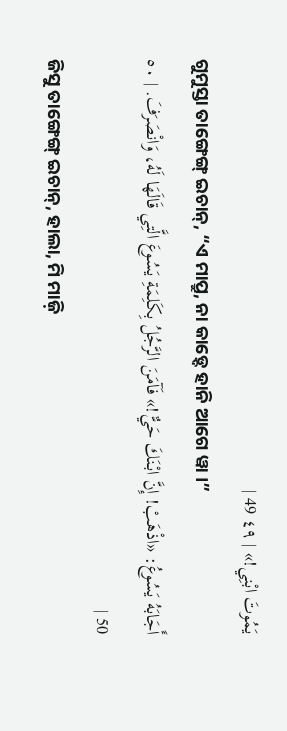يَمُوتَ ابْنِي!» | ٤٩ 49 |
ଗୁମୁସ୍ତା ତାଙ୍ଗେଙ୍ଗ୍ ଇଚାନ୍, “ଏ ମାପ୍ରୁ, ନା କାଡ଼୍ଦେ ହାନି ଆଗେ ୱା ।”
أَجَابَهُ يَسُوعُ: «اذْهَبْ! إِنَّ ابْنَكَ حَيٌّ!» فَآمَنَ الرَّجُلُ بِكَلِمَةِ يَسُوعَ الَّتِي قَالَهَا لَهُ، وَانْصَرَفَ. | ٥٠ 50 |
ଜିସୁ ତାଙ୍ଗେଙ୍ଗ୍ ଇଚାନ୍, ହାଲା, ମି ମାଜ଼ି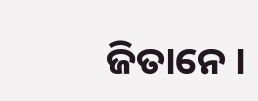ଜିତାନେ ।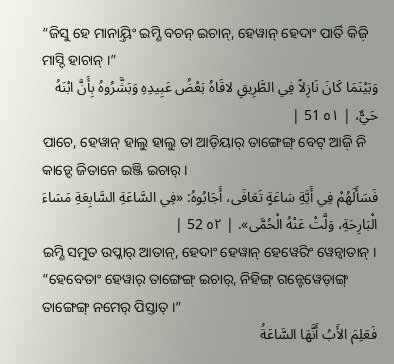“ଜିସୁ ହେ ମାନାୟ୍ତିଂ ଇମ୍ଣି ବଚନ୍ ଇଚାନ୍, ହେୱାନ୍ ହେଦାଂ ପାର୍ତି କିଜ଼ି ମାସ୍ଦି ହାଚାନ୍ ।”
وَبَيْنَمَا كَانَ نَازِلاً فِي الطَّرِيقِ لاقَاهُ بَعْضُ عَبِيدِهِ وَبَشَّرُوهُ بِأَنَّ ابْنَهُ حَيٌّ، | ٥١ 51 |
ପାଚେ, ହେୱାନ୍ ହାଲୁ ହାଲୁ ତା ଆଡ଼ିୟାର୍ ତାଙ୍ଗେଙ୍ଗ୍ ବେଟ୍ ଆଜ଼ି ନି କାଡ଼୍ଦେ ଜିତାନେ ଇଞ୍ଜି ଇଚାର୍ ।
فَسَأَلَهُمْ فِي أَيَّةِ سَاعَةٍ تَعَافَى، أَجَابُوهُ: «فِي السَّاعَةِ السَّابِعَةِ مَسَاءَ الْبَارِحَةِ، وَلَّتْ عَنْهُ الْحُمَّى». | ٥٢ 52 |
ଇମ୍ଣି ସମୁତ ଉପ୍କାର୍ ଆତାନ୍, ହେଦାଂ ହେୱାନ୍ ହେୱେରିଂ ୱେନ୍ବାତାନ୍ । “ହେବେତାଂ ହେୱାର୍ ତାଙ୍ଗେଙ୍ଗ୍ ଇଚାର୍, ନିହିଙ୍ଗ୍ ଗନ୍ଟେୱେଡ଼ାଙ୍ଗ୍ ତାଙ୍ଗେଙ୍ଗ୍ ନମେର୍ ପିସ୍ତାତ୍ ।”
فَعَلِمَ الأَبُ أَنَّهَا السَّاعَةُ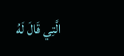الَّتِي قَالَ لَهُ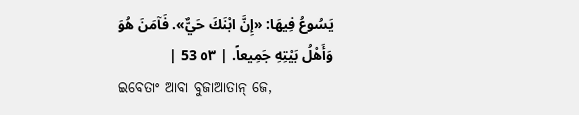يَسُوعُ فِيهَا: «إِنَّ ابْنَكَ حَيٌّ». فَآمَنَ هُوَ وَأَهْلُ بَيْتِهِ جَمِيعاً. | ٥٣ 53 |
ଇବେତାଂ ଆବା ବୁଜାଆତାନ୍ ଜେ,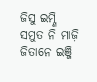ଜିସୁ ଇମ୍ଣି ସମୁତ ନି ମାଜ଼ି ଜିତାନେ ଇଞ୍ଜି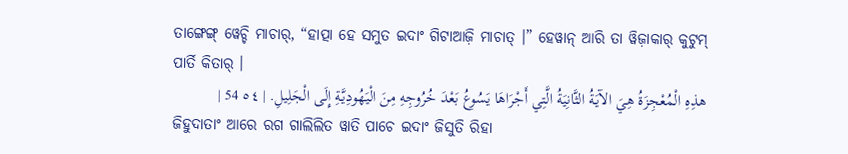ତାଙ୍ଗେଙ୍ଗ୍ ୱେଚ୍ଚି ମାଚାର୍, “ହାତ୍ପା ହେ ସମୁତ ଇଦାଂ ଗିଟାଆଜ଼ି ମାଚାତ୍ ।” ହେୱାନ୍ ଆରି ତା ୱିଜ଼ାକାର୍ କୁଟୁମ୍ ପାର୍ତି କିତାର୍ ।
هذِهِ الْمُعْجِزَةُ هِيَ الآيَةُ الثَّانِيَةُ الَّتِي أَجْرَاهَا يَسُوعُ بَعْدَ خُرُوجِهِ مِنَ الْيَهُودِيَّةِ إِلَى الْجَلِيلِ. | ٥٤ 54 |
ଜିହୁଦାତାଂ ଆରେ ରଗ ଗାଲିଲିତ ୱାତି ପାଚେ ଇଦାଂ ଜିସୁତି ରିହା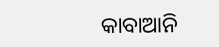କାବାଆନି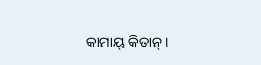କାମାୟ୍ କିତାନ୍ ।